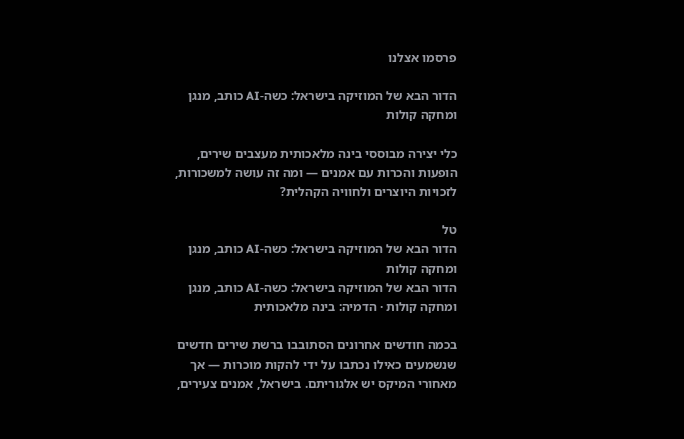פרסמו אצלנו

הדור הבא של המוזיקה בישראל: כשה-AI כותב, מנגן ומחקה קולות

כלי יצירה מבוססי בינה מלאכותית מעצבים שירים, הופעות והכרות עם אמנים — ומה זה עושה למשכורות, לזכויות היוצרים ולחוויה הקהלית?

טל
הדור הבא של המוזיקה בישראל: כשה-AI כותב, מנגן ומחקה קולות
הדור הבא של המוזיקה בישראל: כשה-AI כותב, מנגן ומחקה קולות · הדמיה: בינה מלאכותית

בכמה חודשים אחרונים הסתובבו ברשת שירים חדשים שנשמעים כאילו נכתבו על ידי להקות מוכרות — אך מאחורי המיקס יש אלגוריתם. בישראל, אמנים צעירים,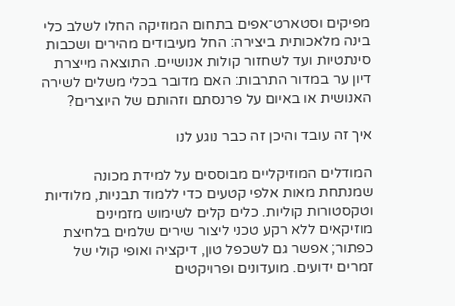מפיקים וסטארט־אפים בתחום המוזיקה החלו לשלב כלי בינה מלאכותית ביצירה: החל מעיבודים מהירים ושכבות סינתטיות ועד לשחזור קולות אנושיים. התוצאה מייצרת דיון ער במדור התרבות: האם מדובר בכלי משלים לשירה האנושית או באיום על פרנסתם וזהותם של היוצרים?

איך זה עובד והיכן זה כבר נוגע לנו

המודלים המוזיקליים מבוססים על למידת מכונה שמנתחת מאות אלפי קטעים כדי ללמוד תבניות, מלודיות וטקסטורות קוליות. כלים קלים לשימוש מזמינים מוזיקאים ללא רקע טכני ליצור שירים שלמים בלחיצת כפתור; אפשר גם לשכפל טון, דיקציה ואופי קולי של זמרים ידועים. מועדונים ופרויקטים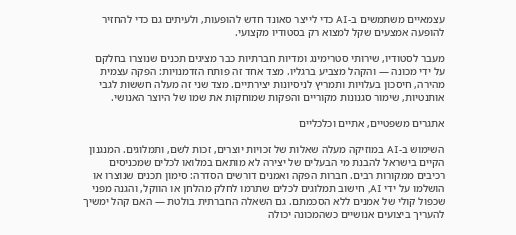עצמאיים משתמשים ב‑AI כדי לייצר סאונד חדש להופעות, ולעיתים גם כדי להחזיר להופעה אמצעים שקל למצוא רק בסטודיו מקצועי.

מעבר לסטודיו, שירותי סטרימינג ומדיות חברתיות כבר מציגים תכנים שנוצרו בחלקם על ידי מכונה — והקהל מצביע ברגליו. מצד אחד זה פותח הזדמנויות: הפקה עצמית מהירה, חיסכון בעלויות ותמריץ לניסיונות יצירתיים. מצד שני זה מעלה חששות לגבי אותנטיות, שימור סגנונות מקוריים והפקות שמוחקות את שמו של היוצר האנושי.

אתגרים משפטיים, אתיים וכלכליים

השימוש ב‑AI במוזיקה מעלה שאלות של זכויות יוצרים, זכות לשם, ותמלוגים. המנגנון הקיים בישראל להבנת מי הבעלים של יצירה לא מותאם במלואו לכלים שמכניסים רכיבים ממקורות רבים. חברות הפקה ואמנים דורשים הסדרה: סימון תכנים שנוצרו או הושלמו על ידי AI, חישוב תמלוגים לכלים שתרמו לחלק מהלחן או הווקל, והגנה מפני שכפול קולי של אמנים ללא הסכמתם. גם השאלה החברתית בולטת — האם קהל ימשיך להעריך ביצועים אנושיים כשהמכונה יכולה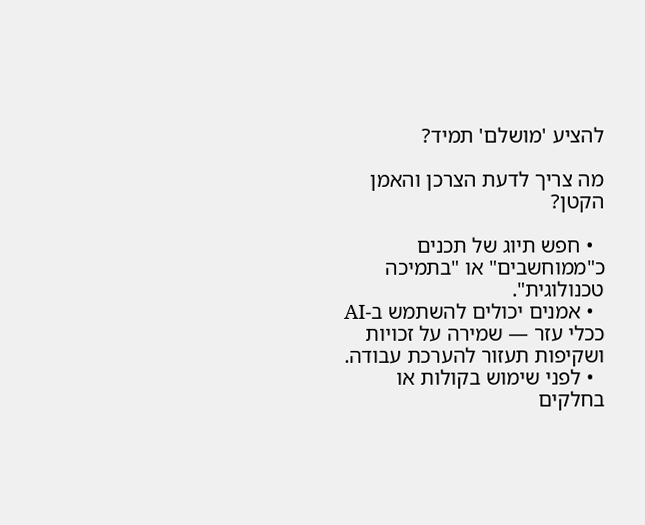להציע 'מושלם' תמיד?

מה צריך לדעת הצרכן והאמן הקטן?

  • חפש תיוג של תכנים כ"ממוחשבים" או "בתמיכה טכנולוגית".
  • אמנים יכולים להשתמש ב‑AI ככלי עזר — שמירה על זכויות ושקיפות תעזור להערכת עבודה.
  • לפני שימוש בקולות או בחלקים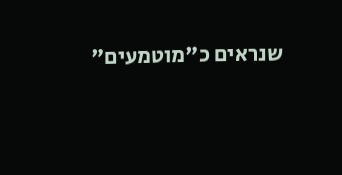שנראים כ"מוטמעים"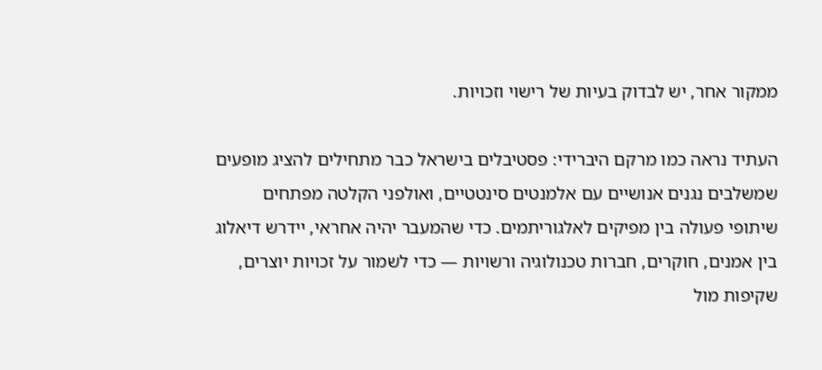ממקור אחר, יש לבדוק בעיות של רישוי וזכויות.

העתיד נראה כמו מרקם היברידי: פסטיבלים בישראל כבר מתחילים להציג מופעים שמשלבים נגנים אנושיים עם אלמנטים סינטטיים, ואולפני הקלטה מפתחים שיתופי פעולה בין מפיקים לאלגוריתמים. כדי שהמעבר יהיה אחראי, יידרש דיאלוג בין אמנים, חוקרים, חברות טכנולוגיה ורשויות — כדי לשמור על זכויות יוצרים, שקיפות מול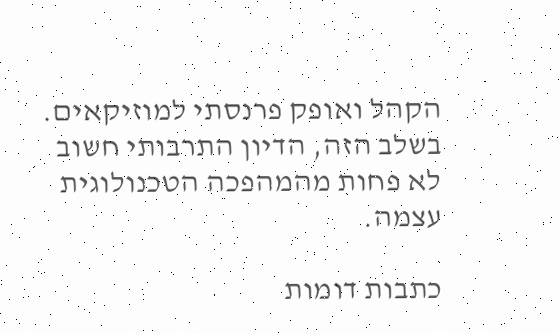הקהל ואופק פרנסתי למוזיקאים. בשלב הזה, הדיון התרבותי חשוב לא פחות מהמהפכה הטכנולוגית עצמה.

כתבות דומות